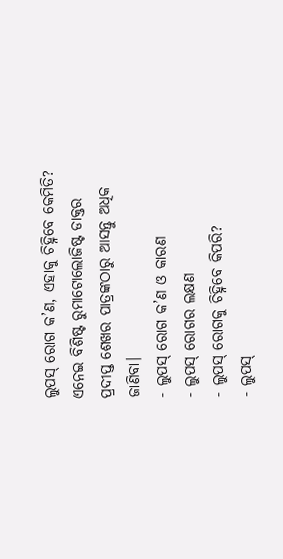ଲୁପସ୍ ରୋଗ କ’ଣ, ଏହାକୁ ଚିହ୍ନିବେ କେମିତି? ଏନେଇ ବିଶିଷ୍ଟ ରୁମାଟୋଲୋଜିଷ୍ଟ ଡାକ୍ତର ପ୍ରଦୀପ୍ତ ଶେଖର ପାତ୍ରଙ୍କଠାରୁ ଆସନ୍ତୁ ଅଧିକ ଜାଣିବା।
- ଲୁପସ୍ ରୋଗ କ’ଣ ଓ କାରଣ
- ଲୁପସ୍ ରୋଗର ଲକ୍ଷଣ
- ଲୁପସ୍ ରୋଗକୁ ଚିହ୍ନିବେ କିପରି?
- ଲୁପସ୍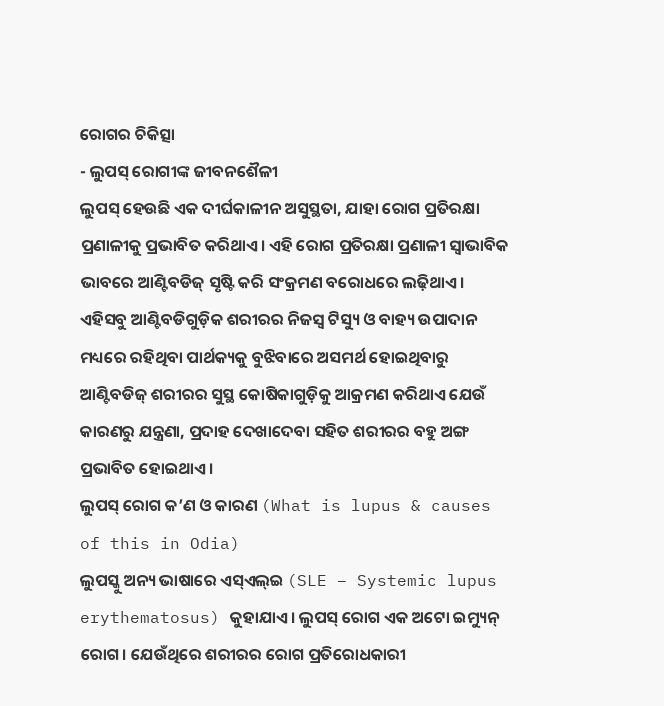ରୋଗର ଚିକିତ୍ସା
- ଲୁପସ୍ ରୋଗୀଙ୍କ ଜୀବନଶୈଳୀ
ଲୁପସ୍ ହେଉଛି ଏକ ଦୀର୍ଘକାଳୀନ ଅସୁସ୍ଥତା, ଯାହା ରୋଗ ପ୍ରତିରକ୍ଷା ପ୍ରଣାଳୀକୁ ପ୍ରଭାବିତ କରିଥାଏ। ଏହି ରୋଗ ପ୍ରତିରକ୍ଷା ପ୍ରଣାଳୀ ସ୍ୱାଭାବିକ ଭାବରେ ଆଣ୍ଟିବଡିଜ୍ ସୃଷ୍ଟି କରି ସଂକ୍ରମଣ ବରୋଧରେ ଲଢ଼ିଥାଏ। ଏହିସବୁ ଆଣ୍ଟିବଡିଗୁଡ଼ିକ ଶରୀରର ନିଜସ୍ୱ ଟିସ୍ୟୁ ଓ ବାହ୍ୟ ଉପାଦାନ ମଧ୍ୟରେ ରହିଥିବା ପାର୍ଥକ୍ୟକୁ ବୁଝିବାରେ ଅସମର୍ଥ ହୋଇଥିବାରୁ ଆଣ୍ଟିବଡିଜ୍ ଶରୀରର ସୁସ୍ଥ କୋଷିକାଗୁଡ଼ିକୁ ଆକ୍ରମଣ କରିଥାଏ ଯେଉଁ କାରଣରୁ ଯନ୍ତ୍ରଣା, ପ୍ରଦାହ ଦେଖାଦେବା ସହିତ ଶରୀରର ବହୁ ଅଙ୍ଗ ପ୍ରଭାବିତ ହୋଇଥାଏ।
ଲୁପସ୍ ରୋଗ କ’ଣ ଓ କାରଣ (What is lupus & causes of this in Odia)
ଲୁପସ୍କୁ ଅନ୍ୟ ଭାଷାରେ ଏସ୍ଏଲ୍ଇ (SLE – Systemic lupus erythematosus) କୁହାଯାଏ। ଲୁପସ୍ ରୋଗ ଏକ ଅଟୋ ଇମ୍ୟୁନ୍ ରୋଗ। ଯେଉଁଥିରେ ଶରୀରର ରୋଗ ପ୍ରତିରୋଧକାରୀ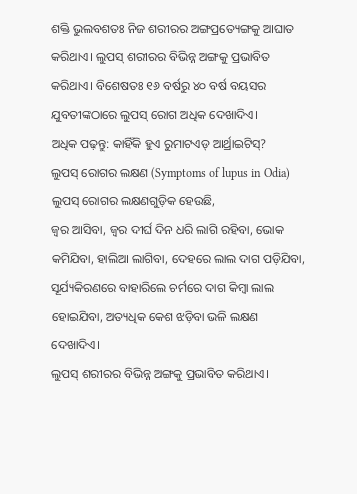ଶକ୍ତି ଭୁଲବଶତଃ ନିଜ ଶରୀରର ଅଙ୍ଗପ୍ରତ୍ୟେଙ୍ଗକୁ ଆଘାତ କରିଥାଏ। ଲୁପସ୍ ଶରୀରର ବିଭିନ୍ନ ଅଙ୍ଗକୁ ପ୍ରଭାବିତ କରିଥାଏ। ବିଶେଷତଃ ୧୬ ବର୍ଷରୁ ୪୦ ବର୍ଷ ବୟସର ଯୁବତୀଙ୍କଠାରେ ଲୁପସ୍ ରୋଗ ଅଧିକ ଦେଖାଦିଏ।
ଅଧିକ ପଢ଼ନ୍ତୁ: କାହିଁକି ହୁଏ ରୁମାଟଏଡ୍ ଆର୍ଥ୍ରାଇଟିସ୍?
ଲୁପସ୍ ରୋଗର ଲକ୍ଷଣ (Symptoms of lupus in Odia)
ଲୁପସ୍ ରୋଗର ଲକ୍ଷଣଗୁଡ଼ିକ ହେଉଛି,
ଜ୍ୱର ଆସିବା, ଜ୍ୱର ଦୀର୍ଘ ଦିନ ଧରି ଲାଗି ରହିବା, ଭୋକ କମିଯିବା, ହାଲିଆ ଲାଗିବା, ଦେହରେ ଲାଲ ଦାଗ ପଡ଼ିଯିବା, ସୂର୍ଯ୍ୟକିରଣରେ ବାହାରିଲେ ଚର୍ମରେ ଦାଗ କିମ୍ବା ଲାଲ ହୋଇଯିବା, ଅତ୍ୟଧିକ କେଶ ଝଡ଼ିବା ଭଳି ଲକ୍ଷଣ ଦେଖାଦିଏ।
ଲୁପସ୍ ଶରୀରର ବିଭିନ୍ନ ଅଙ୍ଗକୁ ପ୍ରଭାବିତ କରିଥାଏ।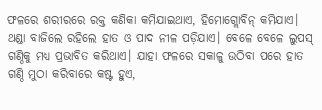ଫଳରେ ଶରୀରରେ ରକ୍ତ କଣିକା କମିଯାଇଥାଏ, ହିମୋଗ୍ଲୋବିନ୍ କମିଯାଏ।
ଥଣ୍ଡା ବାଜିଲେ ରହିଲେ ହାତ ଓ ପାଦ ନୀଳ ପଡ଼ିଯାଏ। ବେଳେ ବେଳେ ଲୁପସ୍ ଗଣ୍ଠିକୁ ମଧ୍ୟ ପ୍ରଭାବିତ କରିଥାଏ। ଯାହା ଫଳରେ ସକାଳୁ ଉଠିବା ପରେ ହାତ ଗଣ୍ଠି ମୁଠା କରିବାରେ କଷ୍ଟ ହୁଏ,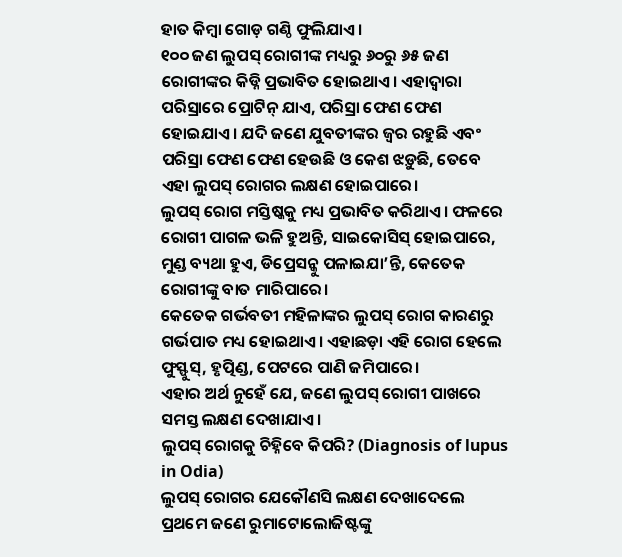ହାତ କିମ୍ବା ଗୋଡ଼ ଗଣ୍ଠି ଫୁଲିଯାଏ।
୧୦୦ ଜଣ ଲୁପସ୍ ରୋଗୀଙ୍କ ମଧ୍ୟରୁ ୬୦ରୁ ୬୫ ଜଣ ରୋଗୀଙ୍କର କିଡ୍ନି ପ୍ରଭାବିତ ହୋଇଥାଏ। ଏହାଦ୍ୱାରା ପରିସ୍ରାରେ ପ୍ରୋଟିନ୍ ଯାଏ, ପରିସ୍ରା ଫେଣ ଫେଣ ହୋଇଯାଏ। ଯଦି ଜଣେ ଯୁବତୀଙ୍କର ଜ୍ୱର ରହୁଛି ଏବଂ ପରିସ୍ରା ଫେଣ ଫେଣ ହେଉଛି ଓ କେଶ ଝଡ଼ୁଛି, ତେବେ ଏହା ଲୁପସ୍ ରୋଗର ଲକ୍ଷଣ ହୋଇପାରେ।
ଲୁପସ୍ ରୋଗ ମସ୍ତିଷ୍କକୁ ମଧ୍ୟ ପ୍ରଭାବିତ କରିଥାଏ। ଫଳରେ ରୋଗୀ ପାଗଳ ଭଳି ହୁଅନ୍ତି, ସାଇକୋସିସ୍ ହୋଇପାରେ, ମୁଣ୍ଡ ବ୍ୟଥା ହୁଏ, ଡିପ୍ରେସନ୍କୁ ପଳାଇଯା’ନ୍ତି, କେତେକ ରୋଗୀଙ୍କୁ ବାତ ମାରିପାରେ।
କେତେକ ଗର୍ଭବତୀ ମହିଳାଙ୍କର ଲୁପସ୍ ରୋଗ କାରଣରୁ ଗର୍ଭପାତ ମଧ୍ୟ ହୋଇଥାଏ। ଏହାଛଡ଼ା ଏହି ରୋଗ ହେଲେ ଫୁସ୍ଫୁସ୍, ହୃତ୍ପିଣ୍ଡ, ପେଟରେ ପାଣି ଜମିପାରେ।
ଏହାର ଅର୍ଥ ନୁହେଁ ଯେ, ଜଣେ ଲୁପସ୍ ରୋଗୀ ପାଖରେ ସମସ୍ତ ଲକ୍ଷଣ ଦେଖାଯାଏ।
ଲୁପସ୍ ରୋଗକୁ ଚିହ୍ନିବେ କିପରି? (Diagnosis of lupus in Odia)
ଲୁପସ୍ ରୋଗର ଯେକୌଣସି ଲକ୍ଷଣ ଦେଖାଦେଲେ ପ୍ରଥମେ ଜଣେ ରୁମାଟୋଲୋଜିଷ୍ଟଙ୍କୁ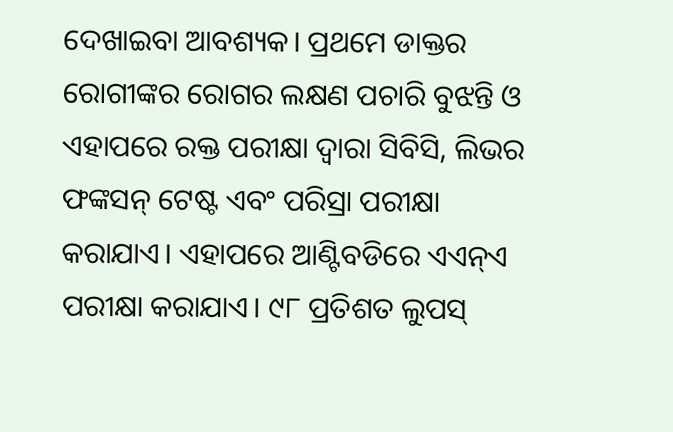ଦେଖାଇବା ଆବଶ୍ୟକ। ପ୍ରଥମେ ଡାକ୍ତର ରୋଗୀଙ୍କର ରୋଗର ଲକ୍ଷଣ ପଚାରି ବୁଝନ୍ତି ଓ ଏହାପରେ ରକ୍ତ ପରୀକ୍ଷା ଦ୍ୱାରା ସିବିସି, ଲିଭର ଫଙ୍କସନ୍ ଟେଷ୍ଟ ଏବଂ ପରିସ୍ରା ପରୀକ୍ଷା କରାଯାଏ। ଏହାପରେ ଆଣ୍ଟିବଡିରେ ଏଏନ୍ଏ ପରୀକ୍ଷା କରାଯାଏ। ୯୮ ପ୍ରତିଶତ ଲୁପସ୍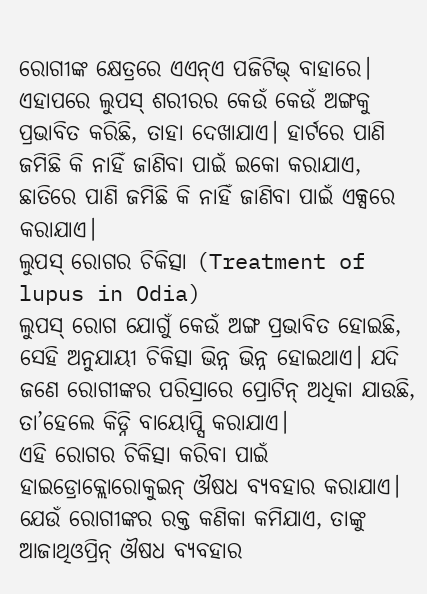ରୋଗୀଙ୍କ କ୍ଷେତ୍ରରେ ଏଏନ୍ଏ ପଜିଟିଭ୍ ବାହାରେ। ଏହାପରେ ଲୁପସ୍ ଶରୀରର କେଉଁ କେଉଁ ଅଙ୍ଗକୁ ପ୍ରଭାବିତ କରିଛି, ତାହା ଦେଖାଯାଏ। ହାର୍ଟରେ ପାଣି ଜମିଛି କି ନାହିଁ ଜାଣିବା ପାଇଁ ଇକୋ କରାଯାଏ, ଛାତିରେ ପାଣି ଜମିଛି କି ନାହିଁ ଜାଣିବା ପାଇଁ ଏକ୍ସରେ କରାଯାଏ।
ଲୁପସ୍ ରୋଗର ଚିକିତ୍ସା (Treatment of lupus in Odia)
ଲୁପସ୍ ରୋଗ ଯୋଗୁଁ କେଉଁ ଅଙ୍ଗ ପ୍ରଭାବିତ ହୋଇଛି, ସେହି ଅନୁଯାୟୀ ଚିକିତ୍ସା ଭିନ୍ନ ଭିନ୍ନ ହୋଇଥାଏ। ଯଦି ଜଣେ ରୋଗୀଙ୍କର ପରିସ୍ରାରେ ପ୍ରୋଟିନ୍ ଅଧିକା ଯାଉଛି, ତା’ହେଲେ କିଡ୍ନି ବାୟୋପ୍ସି କରାଯାଏ।
ଏହି ରୋଗର ଚିକିତ୍ସା କରିବା ପାଇଁ ହାଇଡ୍ରୋକ୍ଲୋରୋକୁଇନ୍ ଔଷଧ ବ୍ୟବହାର କରାଯାଏ। ଯେଉଁ ରୋଗୀଙ୍କର ରକ୍ତ କଣିକା କମିଯାଏ, ତାଙ୍କୁ ଆଜାଥିଓପ୍ରିନ୍ ଔଷଧ ବ୍ୟବହାର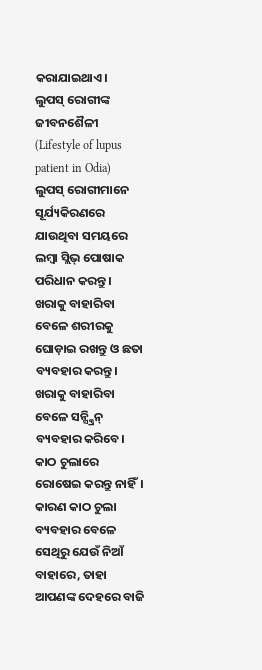କରାଯାଇଥାଏ।
ଲୁପସ୍ ରୋଗୀଙ୍କ ଜୀବନଶୈଳୀ (Lifestyle of lupus patient in Odia)
ଲୁପସ୍ ରୋଗୀମାନେ ସୂର୍ଯ୍ୟକିରଣରେ ଯାଉଥିବା ସମୟରେ ଲମ୍ବା ସ୍ଲିଭ୍ ପୋଷାକ ପରିଧାନ କରନ୍ତୁ। ଖରାକୁ ବାହାରିବା ବେଳେ ଶରୀରକୁ ଘୋଡ଼ାଇ ରଖନ୍ତୁ ଓ ଛତା ବ୍ୟବହାର କରନ୍ତୁ। ଖରାକୁ ବାହାରିବା ବେଳେ ସନ୍ସ୍କ୍ରିନ୍ ବ୍ୟବହାର କରିବେ।
କାଠ ଚୁଲାରେ ରୋଷେଇ କରନ୍ତୁ ନାହିଁ। କାରଣ କାଠ ଚୁଲା ବ୍ୟବହାର ବେଳେ ସେଥିରୁ ଯେଉଁ ନିଆଁ ବାହାରେ, ତାହା ଆପଣଙ୍କ ଦେହରେ ବାଜି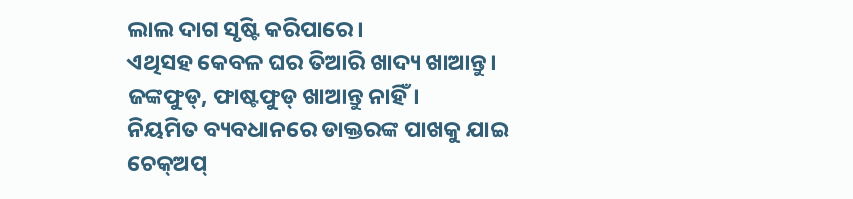ଲାଲ ଦାଗ ସୃଷ୍ଟି କରିପାରେ।
ଏଥିସହ କେବଳ ଘର ତିଆରି ଖାଦ୍ୟ ଖାଆନ୍ତୁ। ଜଙ୍କଫୁଡ୍, ଫାଷ୍ଟଫୁଡ୍ ଖାଆନ୍ତୁ ନାହିଁ।
ନିୟମିତ ବ୍ୟବଧାନରେ ଡାକ୍ତରଙ୍କ ପାଖକୁ ଯାଇ ଚେକ୍ଅପ୍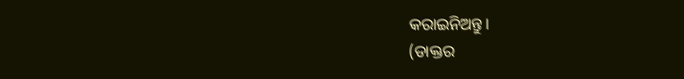କରାଇନିଅନ୍ତୁ।
(ଡାକ୍ତର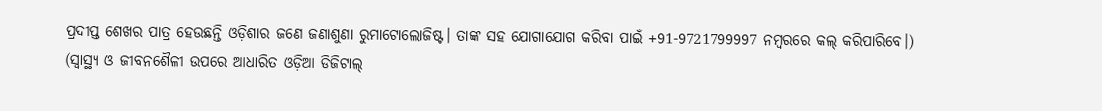ପ୍ରଦୀପ୍ତ ଶେଖର ପାତ୍ର ହେଉଛନ୍ତି ଓଡ଼ିଶାର ଜଣେ ଜଣାଶୁଣା ରୁମାଟୋଲୋଜିଷ୍ଟ। ତାଙ୍କ ସହ ଯୋଗାଯୋଗ କରିବା ପାଇଁ +91-9721799997 ନମ୍ବରରେ କଲ୍ କରିପାରିବେ।)
(ସ୍ୱାସ୍ଥ୍ୟ ଓ ଜୀବନଶୈଳୀ ଉପରେ ଆଧାରିତ ଓଡ଼ିଆ ଡିଜିଟାଲ୍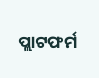ପ୍ଲାଟଫର୍ମ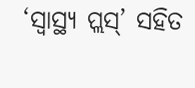‘ସ୍ୱାସ୍ଥ୍ୟ ପ୍ଲସ୍’ ସହିତ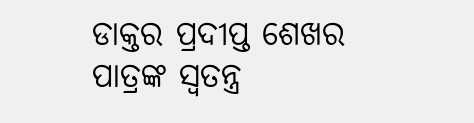ଡାକ୍ତର ପ୍ରଦୀପ୍ତ ଶେଖର ପାତ୍ରଙ୍କ ସ୍ୱତନ୍ତ୍ର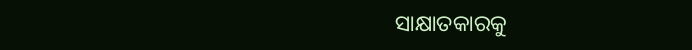ସାକ୍ଷାତକାରକୁ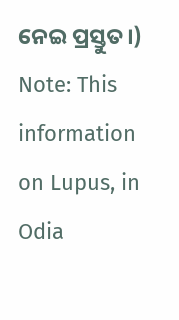ନେଇ ପ୍ରସ୍ତୁତ।)
Note: This information on Lupus, in Odia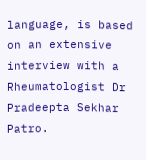language, is based on an extensive interview with a Rheumatologist Dr Pradeepta Sekhar Patro.